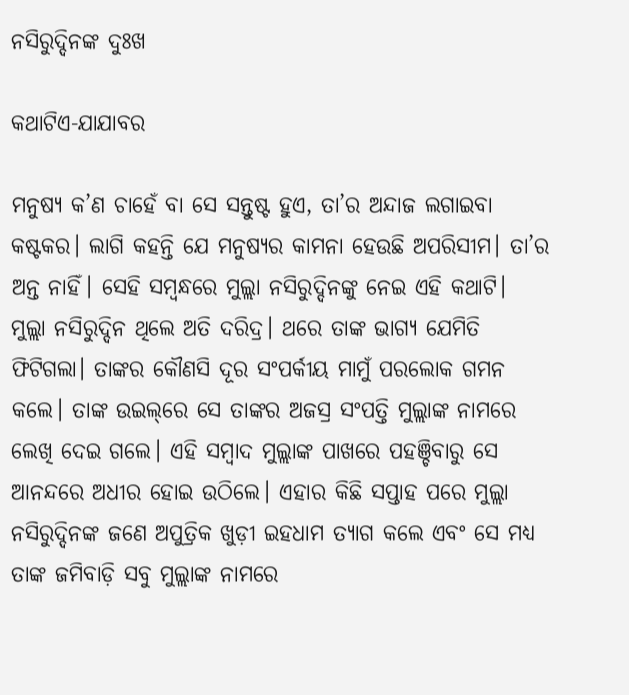ନସିରୁଦ୍ଦିନଙ୍କ ଦୁଃଖ

କଥାଟିଏ-ଯାଯାବର

ମନୁଷ୍ୟ କ’ଣ ଚାହେଁ ବା ସେ ସନ୍ତୁଷ୍ଟ ହୁଏ, ତା’ର ଅନ୍ଦାଜ ଲଗାଇବା କଷ୍ଟକର। ଲାଗି କହନ୍ତି ଯେ ମନୁଷ୍ୟର କାମନା ହେଉଛି ଅପରିସୀମ। ତା’ର ଅନ୍ତ ନାହିଁ। ସେହି ସମ୍ବନ୍ଧରେ ମୁଲ୍ଲା ନସିରୁଦ୍ଦିନଙ୍କୁ ନେଇ ଏହି କଥାଟି।
ମୁଲ୍ଲା ନସିରୁଦ୍ଦିନ ଥିଲେ ଅତି ଦରିଦ୍ର। ଥରେ ତାଙ୍କ ଭାଗ୍ୟ ଯେମିତି ଫିଟିଗଲା। ତାଙ୍କର କୌଣସି ଦୂର ସଂପର୍କୀୟ ମାମୁଁ ପରଲୋକ ଗମନ କଲେ। ତାଙ୍କ ଉଇଲ୍‌ରେ ସେ ତାଙ୍କର ଅଜସ୍ର ସଂପତ୍ତି ମୁଲ୍ଲାଙ୍କ ନାମରେ ଲେଖି ଦେଇ ଗଲେ। ଏହି ସମ୍ବାଦ ମୁଲ୍ଲାଙ୍କ ପାଖରେ ପହଞ୍ଚିବାରୁ ସେ ଆନନ୍ଦରେ ଅଧୀର ହୋଇ ଉଠିଲେ। ଏହାର କିଛି ସପ୍ତାହ ପରେ ମୁଲ୍ଲା ନସିରୁଦ୍ଦିନଙ୍କ ଜଣେ ଅପୁତ୍ରିକ ଖୁଡ଼ୀ ଇହଧାମ ତ୍ୟାଗ କଲେ ଏବଂ ସେ ମଧ୍ୟ ତାଙ୍କ ଜମିବାଡ଼ି ସବୁ ମୁଲ୍ଲାଙ୍କ ନାମରେ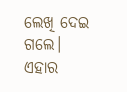ଲେଖି ଦେଇ ଗଲେ।
ଏହାର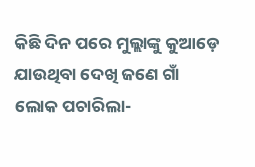କିଛି ଦିନ ପରେ ମୁଲ୍ଲାଙ୍କୁ କୁଆଡ଼େ ଯାଉଥିବା ଦେଖି ଜଣେ ଗାଁ ଲୋକ ପଚାରିଲା-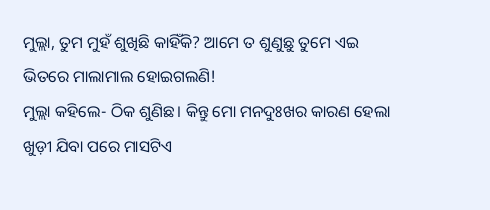ମୁଲ୍ଲା, ତୁମ ମୁହଁ ଶୁଖିଛି କାହିଁକି? ଆମେ ତ ଶୁଣୁଛୁ ତୁମେ ଏଇ ଭିତରେ ମାଲାମାଲ ହୋଇଗଲଣି!
ମୁଲ୍ଲା କହିଲେ- ଠିକ ଶୁଣିଛ। କିନ୍ତୁ ମୋ ମନଦୁଃଖର କାରଣ ହେଲା ଖୁଡ଼ୀ ଯିବା ପରେ ମାସଟିଏ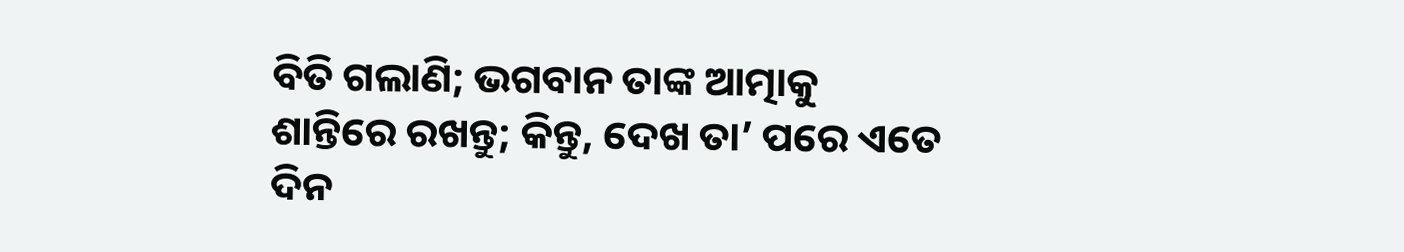ବିତି ଗଲାଣି; ଭଗବାନ ତାଙ୍କ ଆତ୍ମାକୁ ଶାନ୍ତିରେ ରଖନ୍ତୁ; କିନ୍ତୁ, ଦେଖ ତା’ ପରେ ଏତେ ଦିନ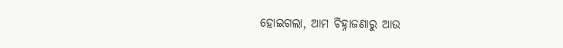ହୋଇଗଲା, ଆମ ଚିହ୍ନାଜଣାରୁ ଆଉ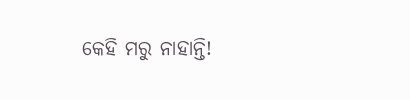କେହି ମରୁ ନାହାନ୍ତି!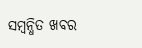ସମ୍ବନ୍ଧିତ ଖବର